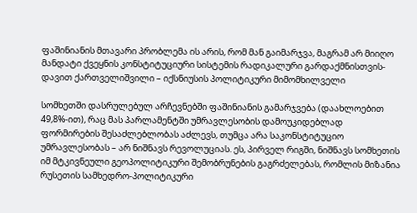ფაშინიანის მთავარი პრობლემა ის არის, რომ მან გაიმარჯვა, მაგრამ არ მიიღო მანდატი ქვეყნის კონსტიტუციური სისტემის რადიკალური გარდაქმნისთვის-დავით ქართველიშვილი – იქსნიუსის პოლიტიკური მიმომხილველი

სომხეთში დასრულებულ არჩევნებში ფაშინიანის გამარჯვება (დაახლოებით 49,8%-ით), რაც მას პარლამენტში უმრავლესობის დამოუკიდებლად ფორმირების შესაძლებლობას აძლევს, თუმცა არა საკონსტიტუციო უმრავლესობას – არ ნიშნავს რევოლუციას. ეს, პირველ რიგში, ნიშნავს სომხეთის იმ მტკივნეული გეოპოლიტიკური შემობრუნების გაგრძელებას, რომლის მიზანია რუსეთის სამხედრო-პოლიტიკური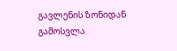გავლენის ზონიდან გამოსვლა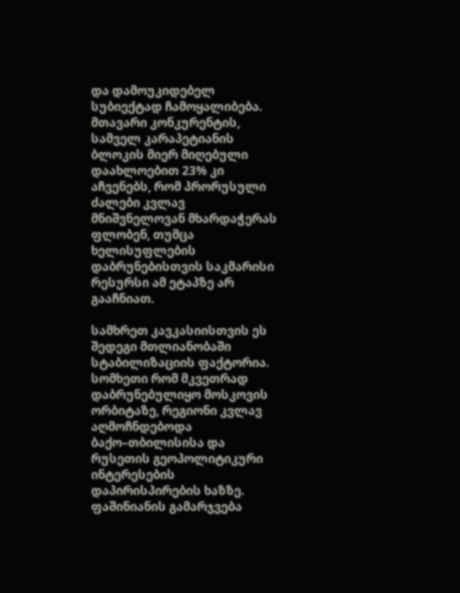და დამოუკიდებელ სუბიექტად ჩამოყალიბება. მთავარი კონკურენტის, სამველ კარაპეტიანის ბლოკის მიერ მიღებული დაახლოებით 23% კი აჩვენებს, რომ პრორუსული ძალები კვლავ მნიშვნელოვან მხარდაჭერას ფლობენ, თუმცა ხელისუფლების დაბრუნებისთვის საკმარისი რესურსი ამ ეტაპზე არ გააჩნიათ.

სამხრეთ კავკასიისთვის ეს შედეგი მთლიანობაში სტაბილიზაციის ფაქტორია. სომხეთი რომ მკვეთრად დაბრუნებულიყო მოსკოვის ორბიტაზე, რეგიონი კვლავ აღმოჩნდებოდა ბაქო–თბილისისა და რუსეთის გეოპოლიტიკური ინტერესების დაპირისპირების ხაზზე. ფაშინიანის გამარჯვება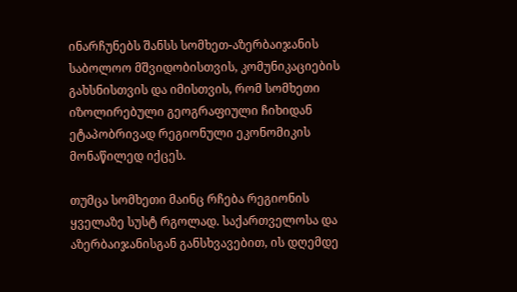ინარჩუნებს შანსს სომხეთ-აზერბაიჯანის საბოლოო მშვიდობისთვის, კომუნიკაციების გახსნისთვის და იმისთვის, რომ სომხეთი იზოლირებული გეოგრაფიული ჩიხიდან ეტაპობრივად რეგიონული ეკონომიკის მონაწილედ იქცეს.

თუმცა სომხეთი მაინც რჩება რეგიონის ყველაზე სუსტ რგოლად. საქართველოსა და აზერბაიჯანისგან განსხვავებით, ის დღემდე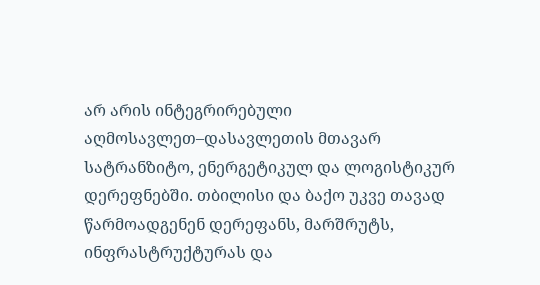არ არის ინტეგრირებული აღმოსავლეთ–დასავლეთის მთავარ სატრანზიტო, ენერგეტიკულ და ლოგისტიკურ დერეფნებში. თბილისი და ბაქო უკვე თავად წარმოადგენენ დერეფანს, მარშრუტს, ინფრასტრუქტურას და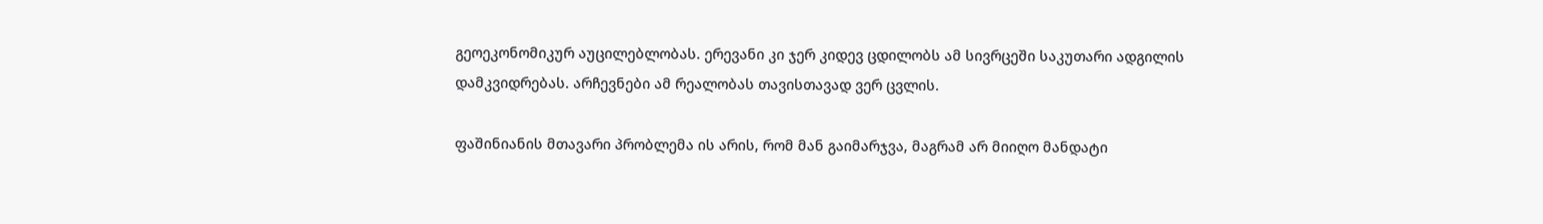გეოეკონომიკურ აუცილებლობას. ერევანი კი ჯერ კიდევ ცდილობს ამ სივრცეში საკუთარი ადგილის დამკვიდრებას. არჩევნები ამ რეალობას თავისთავად ვერ ცვლის.

ფაშინიანის მთავარი პრობლემა ის არის, რომ მან გაიმარჯვა, მაგრამ არ მიიღო მანდატი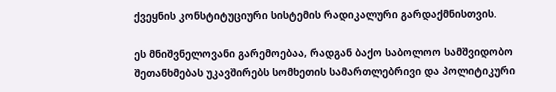ქვეყნის კონსტიტუციური სისტემის რადიკალური გარდაქმნისთვის.

ეს მნიშვნელოვანი გარემოებაა, რადგან ბაქო საბოლოო სამშვიდობო შეთანხმებას უკავშირებს სომხეთის სამართლებრივი და პოლიტიკური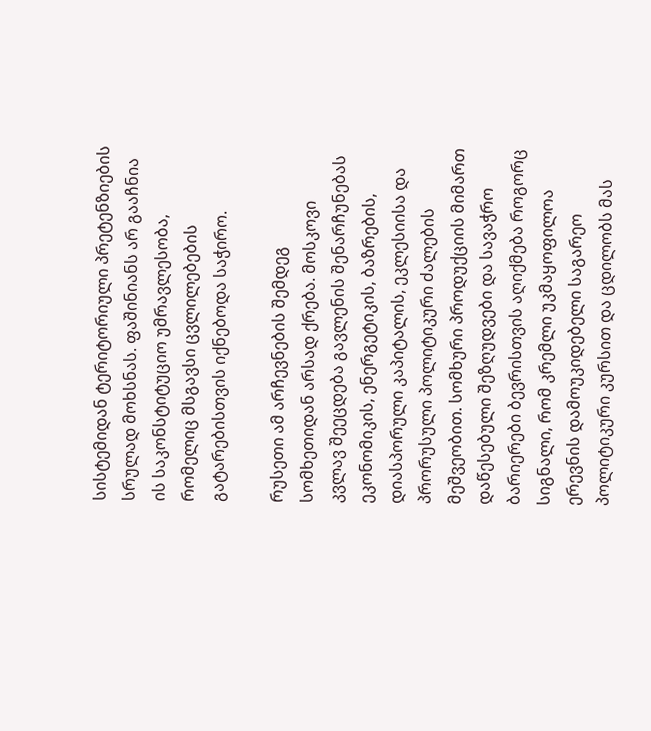სისტემიდან ტერიტორიული პრეტენზიების სრულად მოხსნას. ფაშინიანს არ გააჩნია ის საკონსტიტუციო უმრავლესობა, რომელიც მსგავსი ცვლილებების გატარებისთვის იქნებოდა საჭირო.

რუსეთი ამ არჩევნების შემდეგ სომხეთიდან არსად ქრება. მოსკოვი კვლავ შეეცდება გავლენის შენარჩუნებას ეკონომიკის, ენერგეტიკის, ბაზრების, დიასპორული კაპიტალის, ეკლესიისა და პრორუსული პოლიტიკური ძალების მეშვეობით. სომხური პროდუქციის მიმართ დაწესებული შეზღუდვები და სავაჭრო ბარიერები ბევრისთვის აღიქმება როგორც სიგნალი, რომ კრემლი უკმაყოფილოა ერევნის დამოუკიდებელი საგარეო პოლიტიკური კურსით და ცდილობს მას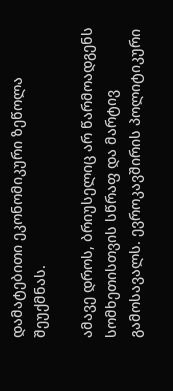დამატებითი ეკონომიკური ზეწოლა შეუქმნას.

ამავე დროს, ბრიუსელიც არ წარმოადგენს სომხეთისთვის სწრაფ და მარტივ გამოსავალს. ევროკავშირის პოლიტიკური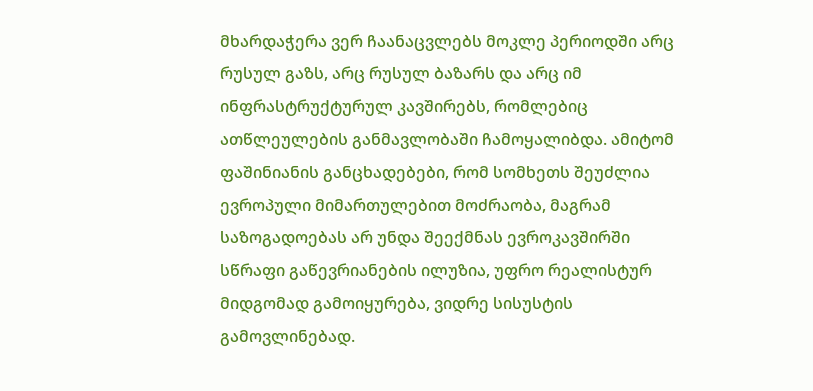მხარდაჭერა ვერ ჩაანაცვლებს მოკლე პერიოდში არც რუსულ გაზს, არც რუსულ ბაზარს და არც იმ ინფრასტრუქტურულ კავშირებს, რომლებიც ათწლეულების განმავლობაში ჩამოყალიბდა. ამიტომ ფაშინიანის განცხადებები, რომ სომხეთს შეუძლია ევროპული მიმართულებით მოძრაობა, მაგრამ საზოგადოებას არ უნდა შეექმნას ევროკავშირში სწრაფი გაწევრიანების ილუზია, უფრო რეალისტურ მიდგომად გამოიყურება, ვიდრე სისუსტის გამოვლინებად.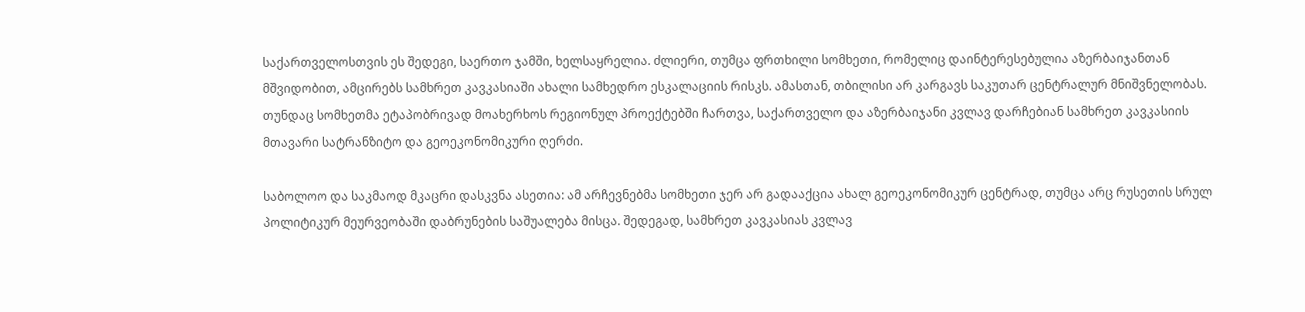საქართველოსთვის ეს შედეგი, საერთო ჯამში, ხელსაყრელია. ძლიერი, თუმცა ფრთხილი სომხეთი, რომელიც დაინტერესებულია აზერბაიჯანთან მშვიდობით, ამცირებს სამხრეთ კავკასიაში ახალი სამხედრო ესკალაციის რისკს. ამასთან, თბილისი არ კარგავს საკუთარ ცენტრალურ მნიშვნელობას. თუნდაც სომხეთმა ეტაპობრივად მოახერხოს რეგიონულ პროექტებში ჩართვა, საქართველო და აზერბაიჯანი კვლავ დარჩებიან სამხრეთ კავკასიის მთავარი სატრანზიტო და გეოეკონომიკური ღერძი.

საბოლოო და საკმაოდ მკაცრი დასკვნა ასეთია: ამ არჩევნებმა სომხეთი ჯერ არ გადააქცია ახალ გეოეკონომიკურ ცენტრად, თუმცა არც რუსეთის სრულ პოლიტიკურ მეურვეობაში დაბრუნების საშუალება მისცა. შედეგად, სამხრეთ კავკასიას კვლავ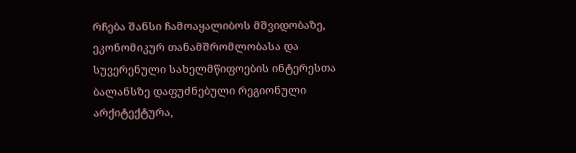რჩება შანსი ჩამოაყალიბოს მშვიდობაზე, ეკონომიკურ თანამშრომლობასა და სუვერენული სახელმწიფოების ინტერესთა ბალანსზე დაფუძნებული რეგიონული არქიტექტურა,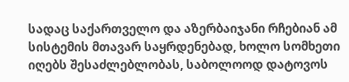სადაც საქართველო და აზერბაიჯანი რჩებიან ამ სისტემის მთავარ საყრდენებად, ხოლო სომხეთი იღებს შესაძლებლობას, საბოლოოდ დატოვოს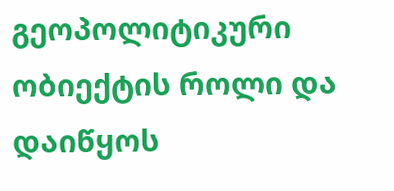გეოპოლიტიკური ობიექტის როლი და დაიწყოს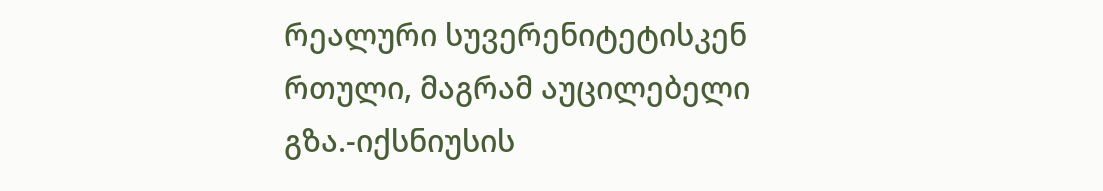რეალური სუვერენიტეტისკენ რთული, მაგრამ აუცილებელი გზა.-იქსნიუსის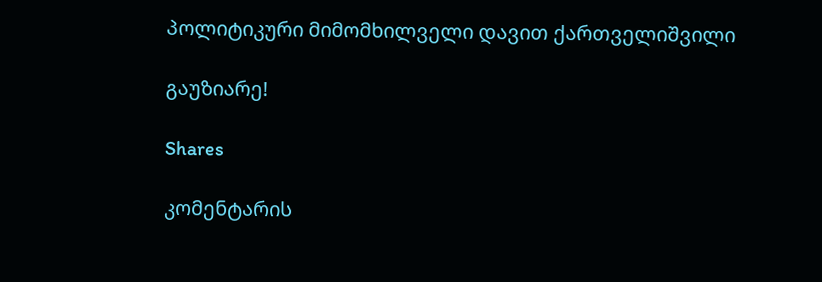პოლიტიკური მიმომხილველი დავით ქართველიშვილი

გაუზიარე!

Shares

კომენტარის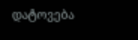დატოვება